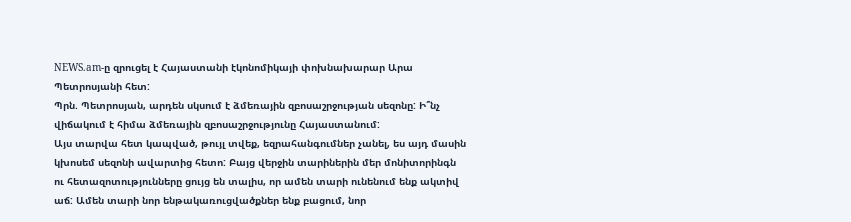NEWS.am-ը զրուցել է Հայաստանի էկոնոմիկայի փոխնախարար Արա Պետրոսյանի հետ:
Պրն. Պետրոսյան, արդեն սկսում է ձմեռային զբոսաշրջության սեզոնը: Ի՞նչ վիճակում է հիմա ձմեռային զբոսաշրջությունը Հայաստանում:
Այս տարվա հետ կապված, թույլ տվեք, եզրահանգումներ չանել, ես այդ մասին կխոսեմ սեզոնի ավարտից հետո: Բայց վերջին տարիներին մեր մոնիտորինգն ու հետազոտությունները ցույց են տալիս, որ ամեն տարի ունենում ենք ակտիվ աճ: Ամեն տարի նոր ենթակառուցվածքներ ենք բացում, նոր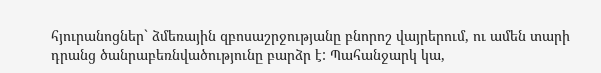հյուրանոցներ` ձմեռային զբոսաշրջությանը բնորոշ վայրերում, ու ամեն տարի դրանց ծանրաբեռնվածությունը բարձր է: Պահանջարկ կա,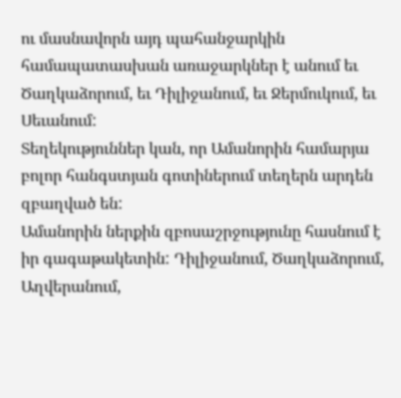ու մասնավորն այդ պահանջարկին համապատասխան առաջարկներ է անում եւ Ծաղկաձորում, եւ Դիլիջանում, եւ Ջերմուկում, եւ Սեւանում:
Տեղեկություններ կան, որ Ամանորին համարյա բոլոր հանգստյան գոտիներում տեղերն արդեն զբաղված են:
Ամանորին ներքին զբոսաշրջությունը հասնում է իր գագաթակետին: Դիլիջանում, Ծաղկաձորում, Աղվերանում,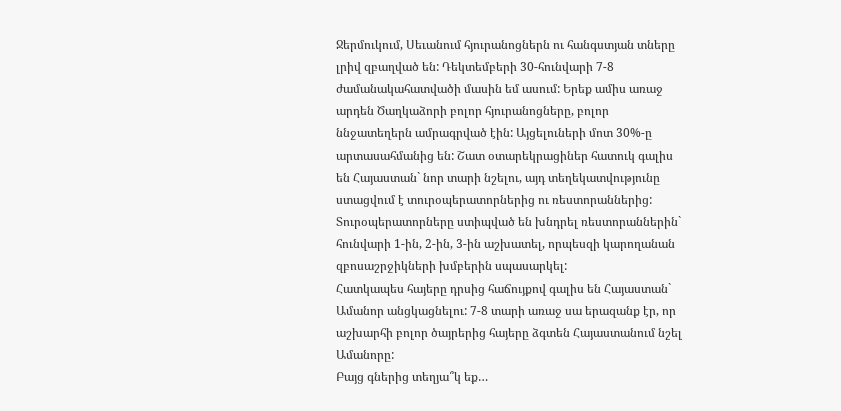Ջերմուկում, Սեւանում հյուրանոցներն ու հանգստյան տները լրիվ զբաղված են: Դեկտեմբերի 30-հունվարի 7-8 ժամանակահատվածի մասին եմ ասում: Երեք ամիս առաջ արդեն Ծաղկաձորի բոլոր հյուրանոցները, բոլոր ննջատեղերն ամրագրված էին: Այցելուների մոտ 30%-ը արտասահմանից են: Շատ օտարեկրացիներ հատուկ գալիս են Հայաստան` նոր տարի նշելու, այդ տեղեկատվությունը ստացվում է տուրօպերատորներից ու ռեստորաններից: Տուրօպերատորները ստիպված են խնդրել ռեստորաններին` հունվարի 1-ին, 2-ին, 3-ին աշխատել, որպեսզի կարողանան զբոսաշրջիկների խմբերին սպասարկել:
Հատկապես հայերը դրսից հաճույքով գալիս են Հայաստան` Ամանոր անցկացնելու: 7-8 տարի առաջ սա երազանք էր, որ աշխարհի բոլոր ծայրերից հայերը ձգտեն Հայաստանում նշել Ամանորը:
Բայց գներից տեղյա՞կ եք…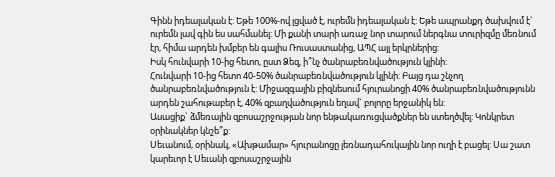Գինն իդեալական է: Եթե 100%-ով լցված է, ուրեմն իդեալական է: Եթե ապրանքդ ծախվում է` ուրեմն լավ գին ես սահմանել: Մի քանի տարի առաջ նոր տարում ներգնա տուրիզմը մեռնում էր, հիմա արդեն խմբեր են գալիս Ռուսաստանից, ԱՊՀ այլ երկրներից:
Իսկ հունվարի 10-ից հետո, ըստ Ձեզ, ի՞նչ ծանրաբեռնվածություն կլինի:
Հունվարի 10-ից հետո 40-50% ծանրաբեռնվածություն կլինի: Բայց դա շնչող ծանրաբեռնվածություն է: Միջազգային բիզնեսում հյուրանոցի 40% ծանրաբեռնվածությունն արդեն շահութաբեր է, 40% զբաղվածություն եղավ` բոլորը երջանիկ են:
Ասացիք` ձմեռային զբոսաշրջության նոր ենթակառուցվածքներ են ստեղծվել: Կոնկրետ օրինակներ կնշե՞ք:
Սեւանում, օրինակ, «Ախթամար» հյուրանոցը լեռնադահուկային նոր ուղի է բացել: Սա շատ կարեւոր է Սեւանի զբոսաշրջային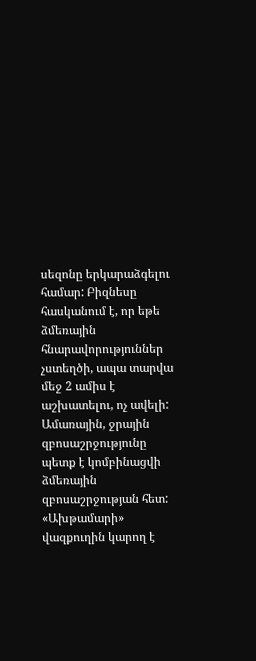սեզոնը երկարաձգելու համար: Բիզնեսը հասկանում է, որ եթե ձմեռային հնարավորություններ չստեղծի, ապա տարվա մեջ 2 ամիս է աշխատելու, ոչ ավելի: Ամառային, ջրային զբոսաշրջությունը պետք է կոմբինացվի ձմեռային զբոսաշրջության հետ: «Ախթամարի» վազքուղին կարող է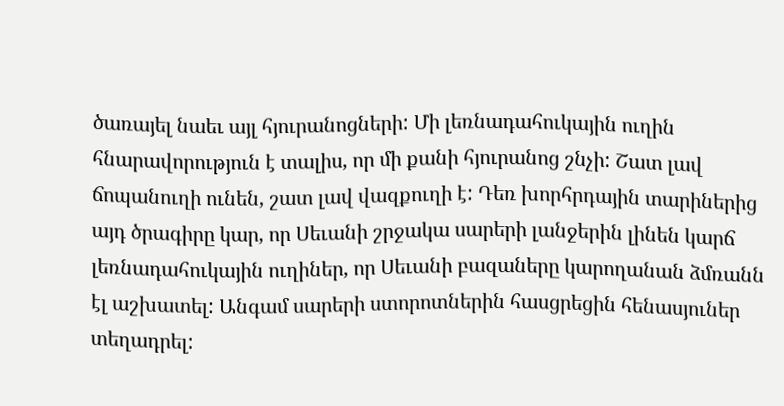ծառայել նաեւ այլ հյուրանոցների: Մի լեռնադահուկային ուղին հնարավորություն է տալիս, որ մի քանի հյուրանոց շնչի: Շատ լավ ճոպանուղի ունեն, շատ լավ վազքուղի է: Դեռ խորհրդային տարիներից այդ ծրագիրը կար, որ Սեւանի շրջակա սարերի լանջերին լինեն կարճ լեռնադահուկային ուղիներ, որ Սեւանի բազաները կարողանան ձմռանն էլ աշխատել: Անգամ սարերի ստորոտներին հասցրեցին հենասյուներ տեղադրել: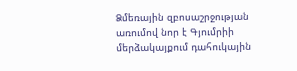Ձմեռային զբոսաշրջության առումով նոր է Գյումրիի մերձակայքում դահուկային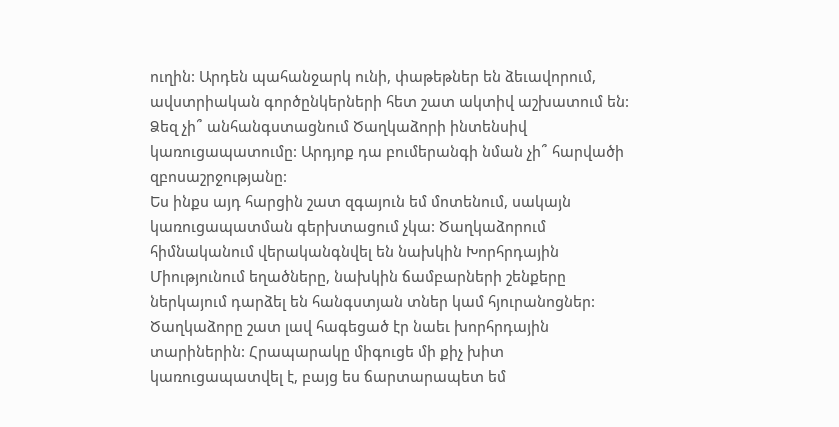ուղին: Արդեն պահանջարկ ունի, փաթեթներ են ձեւավորում, ավստրիական գործընկերների հետ շատ ակտիվ աշխատում են:
Ձեզ չի՞ անհանգստացնում Ծաղկաձորի ինտենսիվ կառուցապատումը: Արդյոք դա բումերանգի նման չի՞ հարվածի զբոսաշրջությանը:
Ես ինքս այդ հարցին շատ զգայուն եմ մոտենում, սակայն կառուցապատման գերխտացում չկա: Ծաղկաձորում հիմնականում վերականգնվել են նախկին Խորհրդային Միությունում եղածները, նախկին ճամբարների շենքերը ներկայում դարձել են հանգստյան տներ կամ հյուրանոցներ: Ծաղկաձորը շատ լավ հագեցած էր նաեւ խորհրդային տարիներին: Հրապարակը միգուցե մի քիչ խիտ կառուցապատվել է, բայց ես ճարտարապետ եմ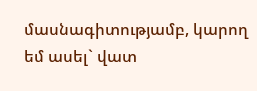մասնագիտությամբ, կարող եմ ասել` վատ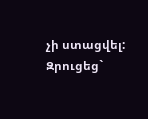չի ստացվել:
Զրուցեց`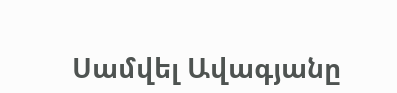Սամվել Ավագյանը